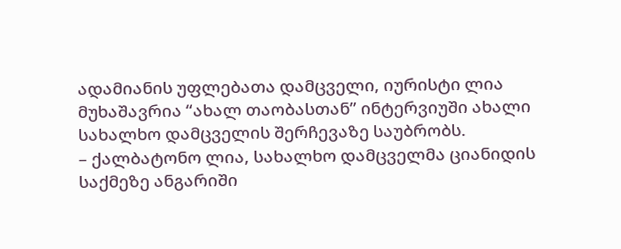ადამიანის უფლებათა დამცველი, იურისტი ლია მუხაშავრია “ახალ თაობასთან” ინტერვიუში ახალი სახალხო დამცველის შერჩევაზე საუბრობს.
– ქალბატონო ლია, სახალხო დამცველმა ციანიდის საქმეზე ანგარიში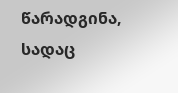წარადგინა, სადაც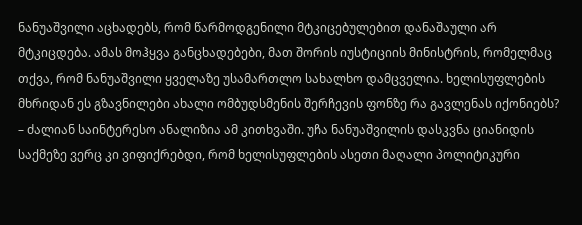ნანუაშვილი აცხადებს, რომ წარმოდგენილი მტკიცებულებით დანაშაული არ მტკიცდება. ამას მოჰყვა განცხადებები, მათ შორის იუსტიციის მინისტრის, რომელმაც თქვა, რომ ნანუაშვილი ყველაზე უსამართლო სახალხო დამცველია. ხელისუფლების მხრიდან ეს გზავნილები ახალი ომბუდსმენის შერჩევის ფონზე რა გავლენას იქონიებს?
– ძალიან საინტერესო ანალიზია ამ კითხვაში. უჩა ნანუაშვილის დასკვნა ციანიდის საქმეზე ვერც კი ვიფიქრებდი, რომ ხელისუფლების ასეთი მაღალი პოლიტიკური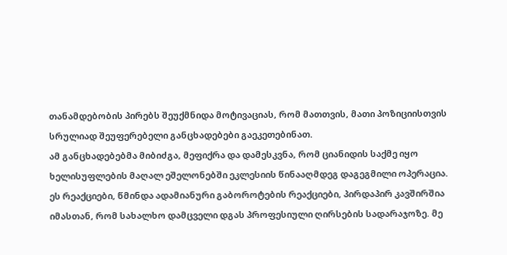თანამდებობის პირებს შეუქმნიდა მოტივაციას, რომ მათთვის, მათი პოზიციისთვის სრულიად შეუფერებელი განცხადებები გაეკეთებინათ.
ამ განცხადებებმა მიბიძგა, მეფიქრა და დამესკვნა, რომ ციანიდის საქმე იყო ხელისუფლების მაღალ ეშელონებში ეკლესიის წინააღმდეგ დაგეგმილი ოპერაცია. ეს რეაქციები, წმინდა ადამიანური გაბოროტების რეაქციები, პირდაპირ კავშირშია იმასთან, რომ სახალხო დამცველი დგას პროფესიული ღირსების სადარაჯოზე. მე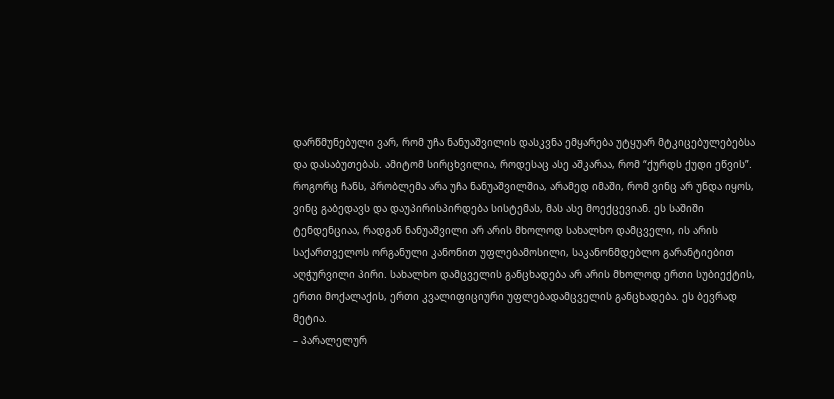დარწმუნებული ვარ, რომ უჩა ნანუაშვილის დასკვნა ემყარება უტყუარ მტკიცებულებებსა და დასაბუთებას. ამიტომ სირცხვილია, როდესაც ასე აშკარაა, რომ “ქურდს ქუდი ეწვის”.
როგორც ჩანს, პრობლემა არა უჩა ნანუაშვილშია, არამედ იმაში, რომ ვინც არ უნდა იყოს, ვინც გაბედავს და დაუპირისპირდება სისტემას, მას ასე მოექცევიან. ეს საშიში ტენდენციაა, რადგან ნანუაშვილი არ არის მხოლოდ სახალხო დამცველი, ის არის საქართველოს ორგანული კანონით უფლებამოსილი, საკანონმდებლო გარანტიებით აღჭურვილი პირი. სახალხო დამცველის განცხადება არ არის მხოლოდ ერთი სუბიექტის, ერთი მოქალაქის, ერთი კვალიფიციური უფლებადამცველის განცხადება. ეს ბევრად მეტია.
– პარალელურ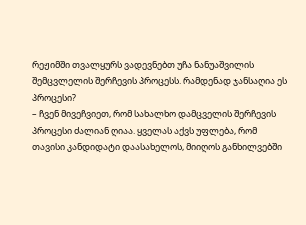რეჟიმში თვალყურს ვადევნებთ უჩა ნანუაშვილის შემცვლელის შერჩევის პროცესს. რამდენად ჯანსაღია ეს პროცესი?
– ჩვენ მივეჩვიეთ, რომ სახალხო დამცველის შერჩევის პროცესი ძალიან ღიაა. ყველას აქვს უფლება, რომ თავისი კანდიდატი დაასახელოს, მიიღოს განხილვებში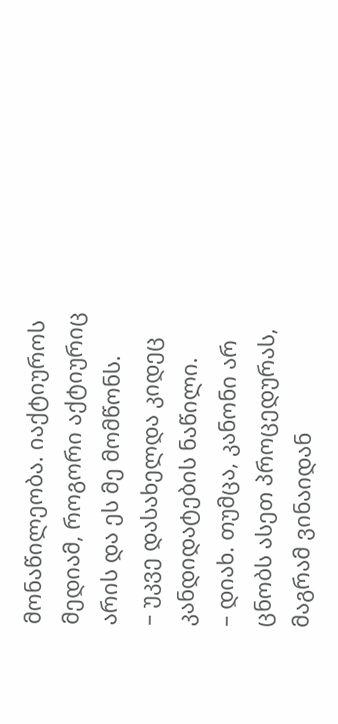მონაწილეობა. იაქტიუროს მედიამ, როგორი აქტიურიც არის და ეს მე მომწონს.
– უკვე დასახელდა კიდეც კანდიდატების ნაწილი.
– დიახ. თუმცა, კანონი არ ცნობს ასეთ პროცედურას, მაგრამ ვინაიდან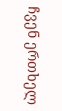ჩვენ ერთხელ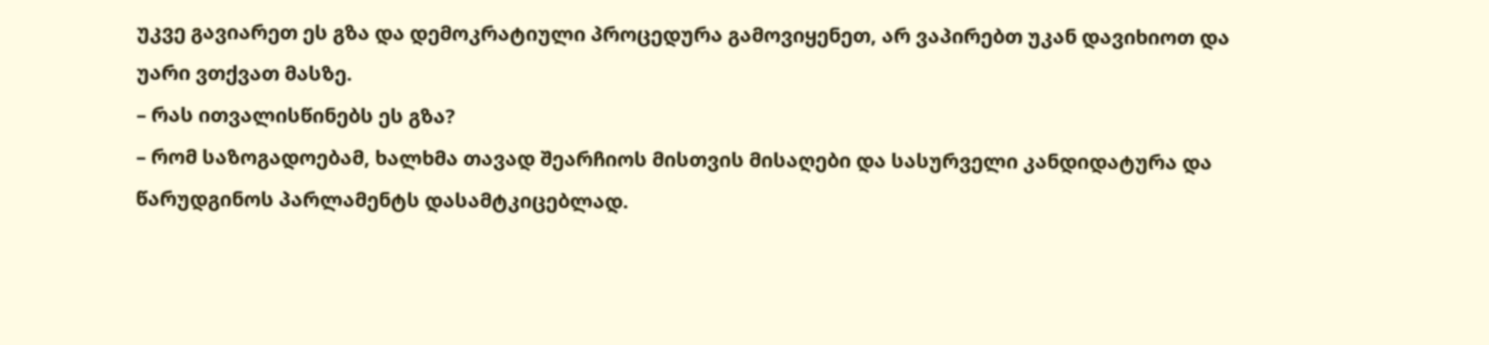უკვე გავიარეთ ეს გზა და დემოკრატიული პროცედურა გამოვიყენეთ, არ ვაპირებთ უკან დავიხიოთ და უარი ვთქვათ მასზე.
– რას ითვალისწინებს ეს გზა?
– რომ საზოგადოებამ, ხალხმა თავად შეარჩიოს მისთვის მისაღები და სასურველი კანდიდატურა და წარუდგინოს პარლამენტს დასამტკიცებლად.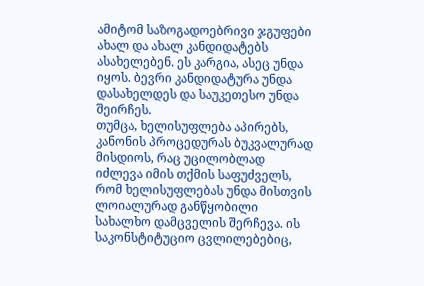ამიტომ საზოგადოებრივი ჯგუფები ახალ და ახალ კანდიდატებს ასახელებენ. ეს კარგია, ასეც უნდა იყოს. ბევრი კანდიდატურა უნდა დასახელდეს და საუკეთესო უნდა შეირჩეს.
თუმცა, ხელისუფლება აპირებს, კანონის პროცედურას ბუკვალურად მისდიოს, რაც უცილობლად იძლევა იმის თქმის საფუძველს, რომ ხელისუფლებას უნდა მისთვის ლოიალურად განწყობილი სახალხო დამცველის შერჩევა. ის საკონსტიტუციო ცვლილებებიც,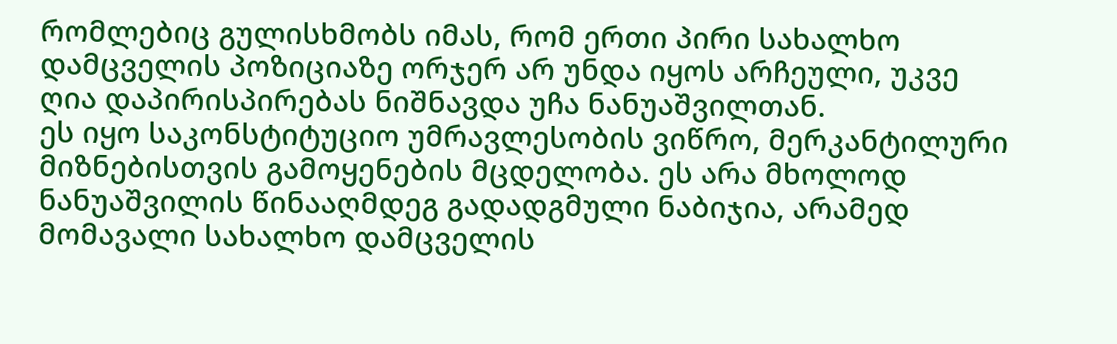რომლებიც გულისხმობს იმას, რომ ერთი პირი სახალხო დამცველის პოზიციაზე ორჯერ არ უნდა იყოს არჩეული, უკვე ღია დაპირისპირებას ნიშნავდა უჩა ნანუაშვილთან.
ეს იყო საკონსტიტუციო უმრავლესობის ვიწრო, მერკანტილური მიზნებისთვის გამოყენების მცდელობა. ეს არა მხოლოდ ნანუაშვილის წინააღმდეგ გადადგმული ნაბიჯია, არამედ მომავალი სახალხო დამცველის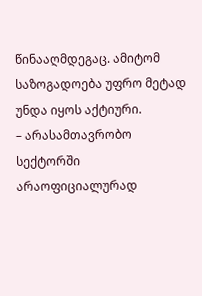წინააღმდეგაც. ამიტომ საზოგადოება უფრო მეტად უნდა იყოს აქტიური.
– არასამთავრობო სექტორში არაოფიციალურად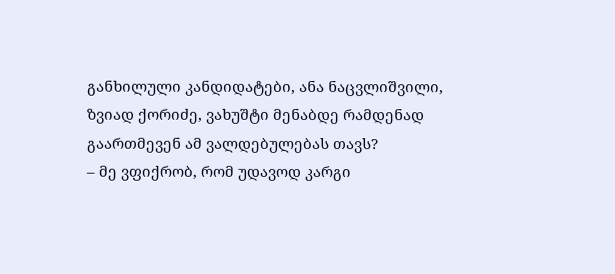განხილული კანდიდატები, ანა ნაცვლიშვილი, ზვიად ქორიძე, ვახუშტი მენაბდე რამდენად გაართმევენ ამ ვალდებულებას თავს?
– მე ვფიქრობ, რომ უდავოდ კარგი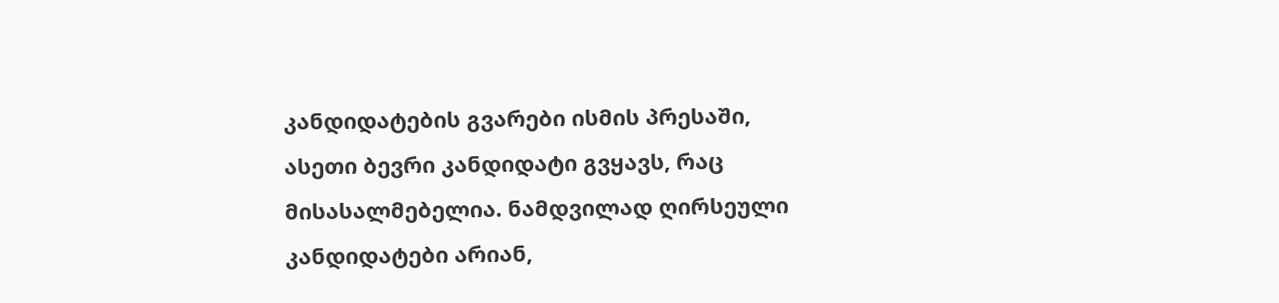კანდიდატების გვარები ისმის პრესაში, ასეთი ბევრი კანდიდატი გვყავს, რაც მისასალმებელია. ნამდვილად ღირსეული კანდიდატები არიან,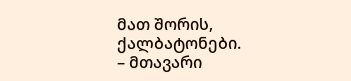მათ შორის, ქალბატონები.
– მთავარი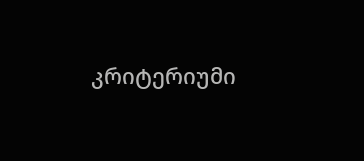კრიტერიუმი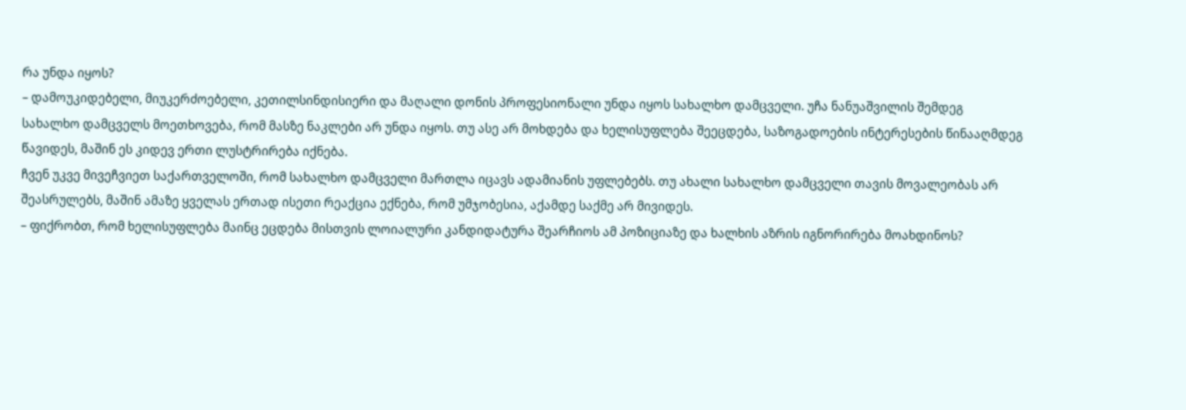რა უნდა იყოს?
– დამოუკიდებელი, მიუკერძოებელი, კეთილსინდისიერი და მაღალი დონის პროფესიონალი უნდა იყოს სახალხო დამცველი. უჩა ნანუაშვილის შემდეგ სახალხო დამცველს მოეთხოვება, რომ მასზე ნაკლები არ უნდა იყოს. თუ ასე არ მოხდება და ხელისუფლება შეეცდება, საზოგადოების ინტერესების წინააღმდეგ წავიდეს, მაშინ ეს კიდევ ერთი ლუსტრირება იქნება.
ჩვენ უკვე მივეჩვიეთ საქართველოში, რომ სახალხო დამცველი მართლა იცავს ადამიანის უფლებებს. თუ ახალი სახალხო დამცველი თავის მოვალეობას არ შეასრულებს, მაშინ ამაზე ყველას ერთად ისეთი რეაქცია ექნება, რომ უმჯობესია, აქამდე საქმე არ მივიდეს.
– ფიქრობთ, რომ ხელისუფლება მაინც ეცდება მისთვის ლოიალური კანდიდატურა შეარჩიოს ამ პოზიციაზე და ხალხის აზრის იგნორირება მოახდინოს?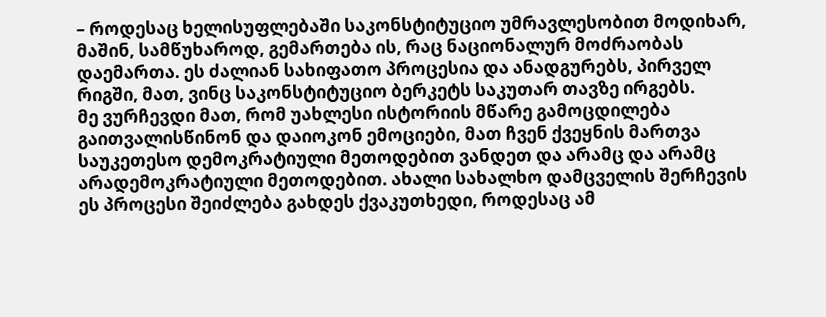– როდესაც ხელისუფლებაში საკონსტიტუციო უმრავლესობით მოდიხარ, მაშინ, სამწუხაროდ, გემართება ის, რაც ნაციონალურ მოძრაობას დაემართა. ეს ძალიან სახიფათო პროცესია და ანადგურებს, პირველ რიგში, მათ, ვინც საკონსტიტუციო ბერკეტს საკუთარ თავზე ირგებს.
მე ვურჩევდი მათ, რომ უახლესი ისტორიის მწარე გამოცდილება გაითვალისწინონ და დაიოკონ ემოციები, მათ ჩვენ ქვეყნის მართვა საუკეთესო დემოკრატიული მეთოდებით ვანდეთ და არამც და არამც არადემოკრატიული მეთოდებით. ახალი სახალხო დამცველის შერჩევის ეს პროცესი შეიძლება გახდეს ქვაკუთხედი, როდესაც ამ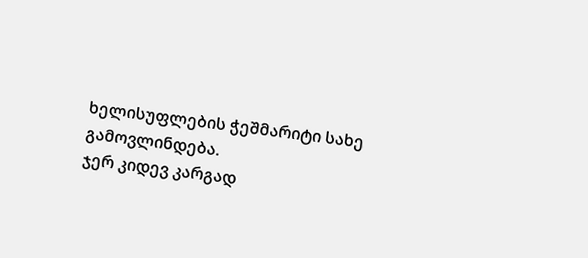ხელისუფლების ჭეშმარიტი სახე გამოვლინდება.
ჯერ კიდევ კარგად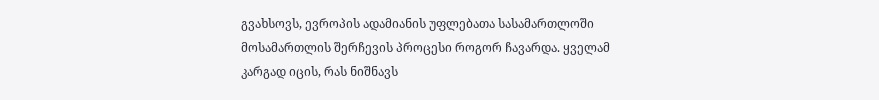გვახსოვს, ევროპის ადამიანის უფლებათა სასამართლოში მოსამართლის შერჩევის პროცესი როგორ ჩავარდა. ყველამ კარგად იცის, რას ნიშნავს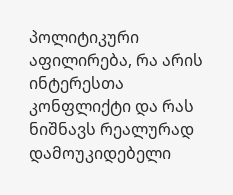პოლიტიკური აფილირება, რა არის ინტერესთა კონფლიქტი და რას ნიშნავს რეალურად დამოუკიდებელი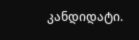კანდიდატი.